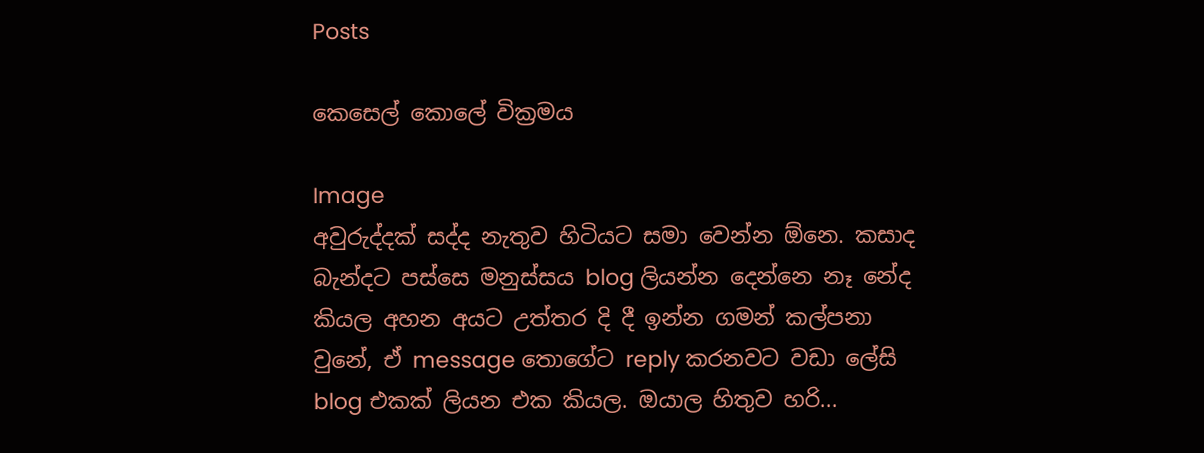Posts

කෙසෙල් කොලේ වික්‍රමය

Image
අවුරුද්දක් සද්ද නැතුව හිටියට සමා වෙන්න ඕනෙ. කසාද බැන්දට පස්සෙ මනුස්සය blog ලියන්න දෙන්නෙ නෑ නේද කියල අහන අයට උත්තර දි දී ඉන්න ගමන් කල්පනා වුනේ, ඒ message තොගේට reply කරනවට වඩා ලේසි blog එකක් ලියන එක කියල. ඔයාල හිතුව හරි...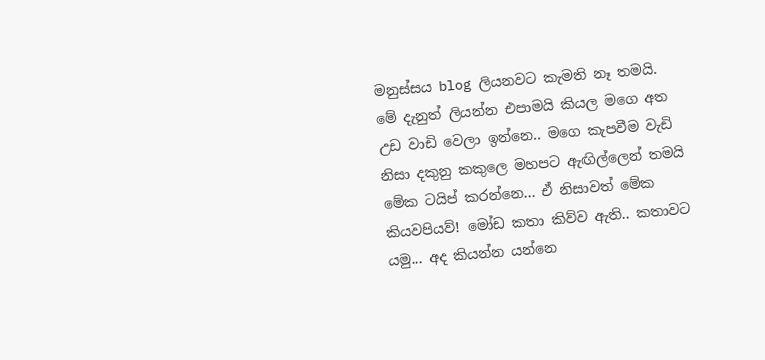මනුස්සය blog ලියනවට කැමති නෑ තමයි. මේ දැනුත් ලියන්න එපාමයි කියල මගෙ අත උඩ වාඩි වෙලා ඉන්නෙ.. මගෙ කැපවීම වැඩි නිසා දකුනු කකුලෙ මහපට ඇඟිල්ලෙන් තමයි මේක ටයිප් කරන්නෙ... ඒ නිසාවත් මේක කියවපියව්! මෝඩ කතා කිව්ව ඇති.. කතාවට යමු... අද කියන්න යන්නෙ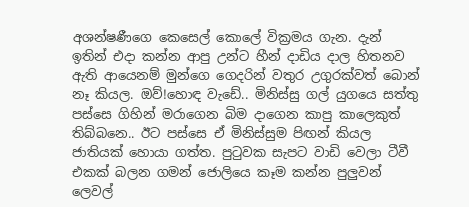අශන්ෂණීගෙ කෙසෙල් කොලේ වික්‍රමය ගැන. දැන් ඉතින් එදා කන්න ආපු උන්ට හීන් දාඩිය දාල හිතනව ඇති ආයෙනම් මුන්ගෙ ගෙදරින් වතුර උගුරක්වත් බොන් නෑ කියල. ඔව්!හොඳ වැඩේ.. මිනිස්සු ගල් යුගයෙ සත්තු පස්සෙ ගිහින් මරාගෙන බිම දාගෙන කාපු කාලෙකුත් තිබ්බනෙ.. ඊට පස්සෙ ඒ මිනිස්සුම පිඟන් කියල ජාතියක් හොයා ගත්ත. පුටුවක සැපට වාඩි වෙලා ටීවී එකක් බලන ගමන් ජොලියෙ කෑම කන්න පුලුවන් ලෙවල්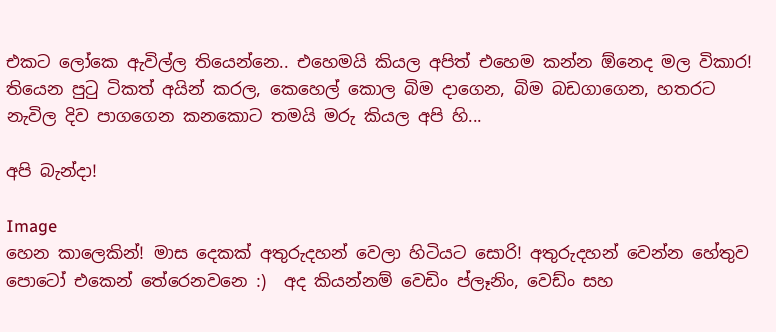එකට ලෝකෙ ඇවිල්ල තියෙන්නෙ.. එහෙමයි කියල අපිත් එහෙම කන්න ඕනෙද මල විකාර! තියෙන පුටු ටිකත් අයින් කරල, කෙහෙල් කොල බිම දාගෙන, බිම බඩගාගෙන, හතරට නැවිල දිව පාගගෙන කනකොට තමයි මරු කියල අපි හි...

අපි බැන්දා!

Image
හෙන කාලෙකින්! මාස දෙකක් අතුරුදහන් වෙලා හිටියට සොරි! අතුරුදහන් වෙන්න හේතුව පොටෝ එකෙන් තේරෙනවනෙ :)  අද කියන්නම් වෙඩිං ප්ලෑනිං, වෙඩ්ං සහ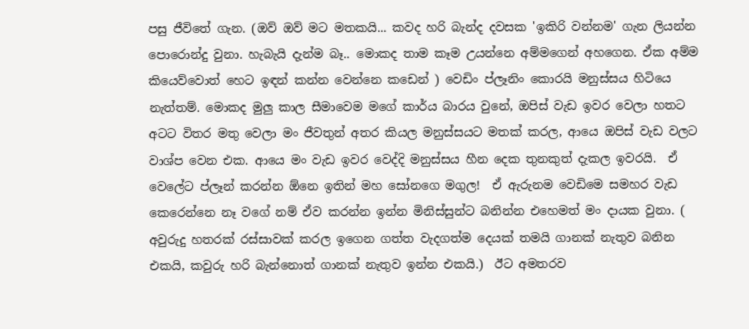පසු ජීවිතේ ගැන. (ඔව් ඔව් මට මතකයි... කවද හරි බැන්ද දවසක 'ඉකිරි වන්නම' ගැන ලියන්න පොරොන්දු වුනා. හැබැයි දැන්ම බෑ.. මොකද තාම කෑම උයන්නෙ අම්මගෙන් අහගෙන. ඒක අම්ම කියෙව්වොත් හෙට ඉඳන් කන්න වෙන්නෙ කඩෙන් ) වෙඩිං ප්ලෑනිං කොරයි මනුස්සය හිටියෙ නැත්තම්. මොකද මුලු කාල සීමාවෙම මගේ කාර්ය බාරය වුනේ, ඔපිස් වැඩ ඉවර වෙලා හතට අටට විතර මතු වෙලා මං ජීවතුන් අතර කියල මනුස්සයට මතක් කරල, ආයෙ ඔපිස් වැඩ වලට වාශ්ප වෙන එක. ආයෙ මං වැඩ ඉවර වෙද්දි මනුස්සය හීන දෙක තුනකුත් දැකල ඉවරයි.  ඒ වෙලේට ප්ලෑන් කරන්න ඕනෙ ඉතින් මහ සෝනගෙ මගුල!  ඒ ඇරුනම වෙඩිමෙ සමහර වැඩ කෙරෙන්නෙ නෑ වගේ නම් ඒව කරන්න ඉන්න මිනිස්සුන්ට බනින්න එහෙමත් මං දායක වුනා. ( අවුරුදු හතරක් රස්සාවක් කරල ඉගෙන ගත්ත වැදගත්ම දෙයක් තමයි ගානක් නැතුව බනින එකයි, කවුරු හරි බැන්නොත් ගානක් නැතුව ඉන්න එකයි.)  ඊට අමතරව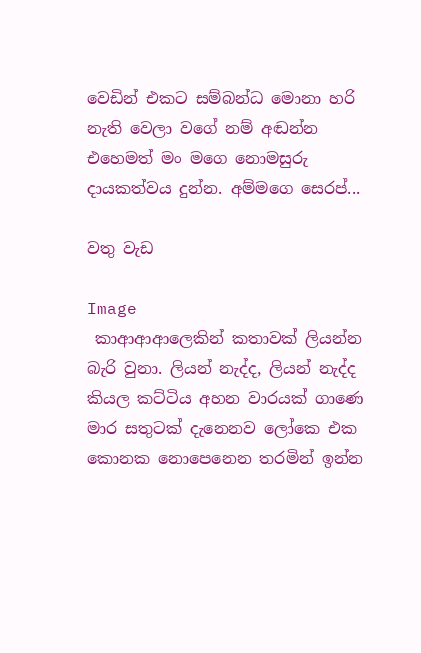වෙඩින් එකට සම්බන්ධ මොනා හරි නැති වෙලා වගේ නම් අඬන්න එහෙමත් මං මගෙ නොමසුරු දායකත්වය දුන්න. අම්මගෙ සෙරප්...

වතු වැඩ

Image
 කාආආආලෙකින් කතාවක් ලියන්න බැරි වුනා. ලියන් නැද්ද, ලියන් නැද්ද කියල කට්ටිය අහන වාරයක් ගාණෙ මාර සතුටක් දැනෙනව ලෝකෙ එක කොනක නොපෙනෙන තරමින් ඉන්න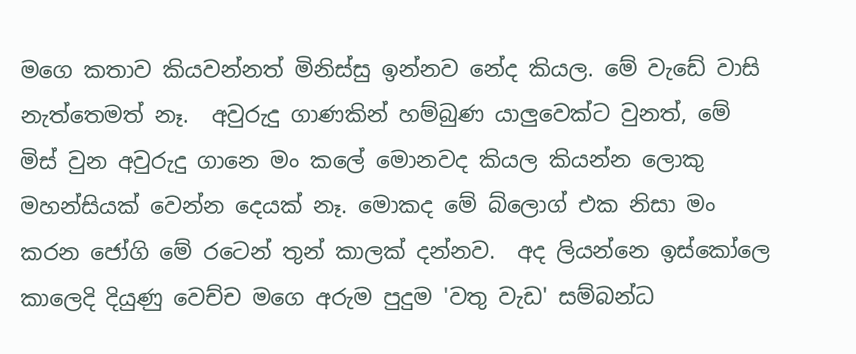මගෙ කතාව කියවන්නත් මිනිස්සු ඉන්නව නේද කියල. මේ වැඩේ වාසි නැත්තෙමත් නෑ.  අවුරුදු ගාණකින් හම්බුණ යාලුවෙක්ට වුනත්, මේ මිස් වුන අවුරුදු ගානෙ මං කලේ මොනවද කියල කියන්න ලොකු මහන්සියක් වෙන්න දෙයක් නෑ. මොකද මේ බ්ලොග් එක නිසා මං කරන ජෝගි මේ රටෙන් තුන් කාලක් දන්නව.  අද ලියන්නෙ ඉස්කෝලෙ කාලෙදි දියුණු වෙච්ච මගෙ අරුම පුදුම 'වතු වැඩ' සම්බන්ධ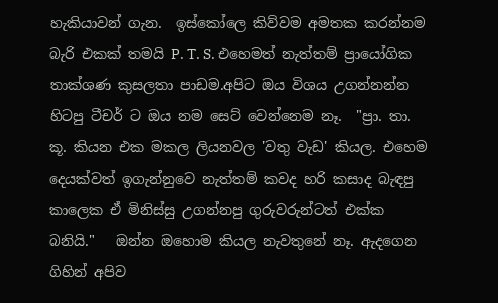හැකියාවන් ගැන.  ඉස්කෝලෙ කිව්වම අමතක කරන්නම බැරි එකක් තමයි P. T. S. එහෙමත් නැත්තම් ප්‍රායෝගික තාක්ශණ කුසලතා පාඩම.අපිට ඔය විශය උගන්නන්න හිටපු ටීචර් ට ඔය නම සෙට් වෙන්නෙම නෑ.  "ප්‍රා. තා. කූ. කියන එක මකල ලියනවල 'වතු වැඩ' කියල. එහෙම දෙයක්වත් ඉගැන්නුවෙ නැත්තම් කවද හරි කසාද බැඳපු කාලෙක ඒ මිනිස්සු උගන්නපු ගුරුවරුන්ටත් එක්ක බනියි."   ඔන්න ඔහොම කියල නැවතුනේ නෑ. ඇදගෙන  ගිහින් අපිව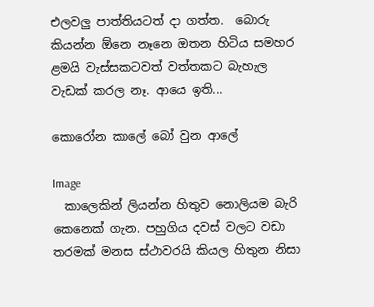එලවලු පාත්තියටත් දා ගත්ත.  බොරු කියන්න ඕනෙ නෑනෙ ඔතන හිටිය සමහර ළමයි වැස්සකටවත් වත්තකට බැහැල වැඩක් කරල නෑ. ආයෙ ඉති...

කොරෝන කාලේ බෝ වුන ආලේ

Image
  කාලෙකින් ලියන්න හිතුව නොලියම බැරි කෙනෙක් ගැන. පහුගිය දවස් වලට වඩා තරමක් මනස ස්ථාවරයි කියල හිතුන නිසා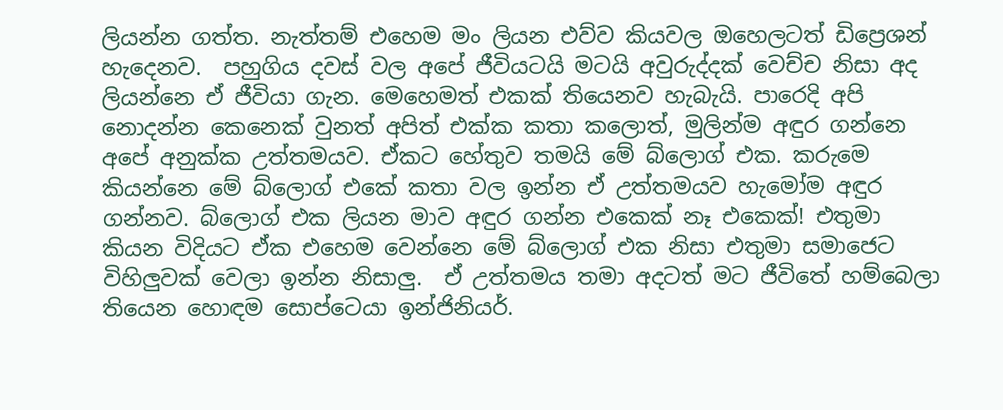ලියන්න ගත්ත. නැත්තම් එහෙම මං ලියන එව්ව කියවල ඔහෙලටත් ඩිප්‍රෙශන් හැදෙනව.  පහුගිය දවස් වල අපේ ජීවියටයි මටයි අවුරුද්දක් වෙච්ච නිසා අද ලියන්නෙ ඒ ජීවියා ගැන. මෙහෙමත් එකක් තියෙනව හැබැයි. පාරෙදි අපි නොදන්න කෙනෙක් වුනත් අපිත් එක්ක කතා කලොත්, මුලින්ම අඳුර ගන්නෙ අපේ අනුක්ක උත්තමයව. ඒකට හේතුව තමයි මේ බ්ලොග් එක. කරුමෙ කියන්නෙ මේ බ්ලොග් එකේ කතා වල ඉන්න ඒ උත්තමයව හැමෝම අඳුර ගන්නව. බ්ලොග් එක ලියන මාව අඳුර ගන්න එකෙක් නෑ එකෙක්! එතුමා කියන විදියට ඒක එහෙම වෙන්නෙ මේ බ්ලොග් එක නිසා එතුමා සමාජෙට විහිලුවක් වෙලා ඉන්න නිසාලු.  ඒ උත්තමය තමා අදටත් මට ජීවිතේ හම්බෙලා තියෙන හොඳම සොප්ටෙයා ඉන්ජිනියර්.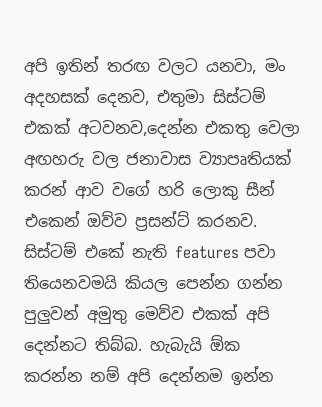අපි ඉතින් තරඟ වලට යනවා, මං අදහසක් දෙනව, එතුමා සිස්ටම් එකක් අටවනව,දෙන්න එකතු වෙලා අඟහරු වල ජනාවාස ව්‍යාපෘතියක් කරන් ආව වගේ හරි ලොකු සීන් එකෙන් ඔව්ව ප්‍රසන්ට් කරනව. සිස්ටම් එකේ නැති features පවා තියෙනවමයි කියල පෙන්න ගන්න පුලුවන් අමුතු මෙව්ව එකක් අපි දෙන්නට තිබ්බ. හැබැයි ඕක කරන්න නම් අපි දෙන්නම ඉන්න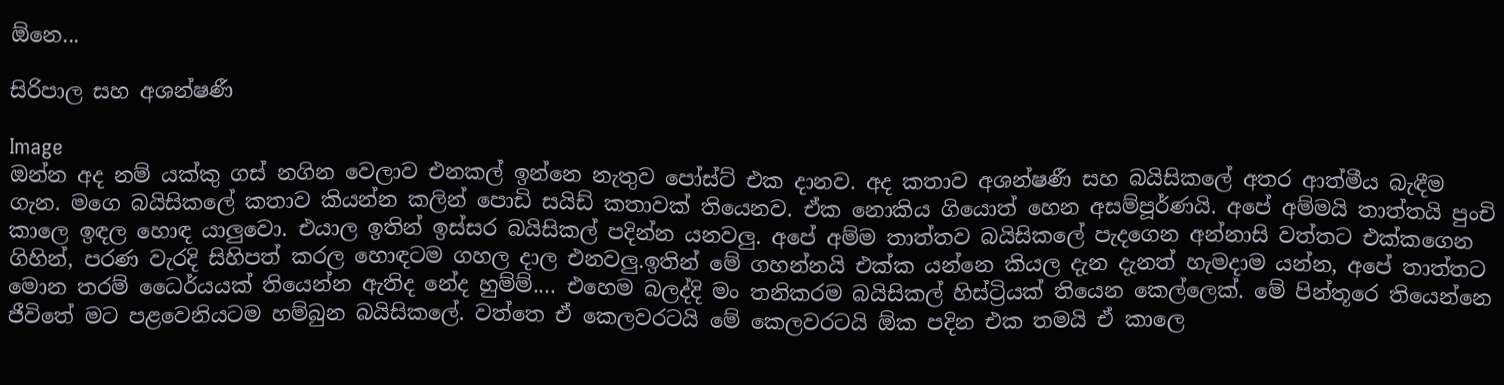ඕනෙ...

සිරිපාල සහ අශන්ෂණී

Image
ඔන්න අද නම් යක්කු ගස් නගින වෙලාව එනකල් ඉන්නෙ නැතුව පෝස්ට් එක දානව. අද කතාව අශන්ෂණී සහ බයිසිකලේ අතර ආත්මීය බැඳීම ගැන. මගෙ බයිසිකලේ කතාව කියන්න කලින් පොඩි සයිඩ් කතාවක් තියෙනව. ඒක නොකිය ගියොත් හෙන අසම්පූර්ණයි. අපේ අම්මයි තාත්තයි පුංචි කාලෙ ඉඳල හොඳ යාලුවො. එයාල ඉතින් ඉස්සර බයිසිකල් පදින්න යනවලු. අපේ අම්ම තාත්තව බයිසිකලේ පැදගෙන අන්නාසි වත්තට එක්කගෙන ගිහින්, පරණ වැරදි සිහිපත් කරල හොඳටම ගහල දාල එනවලු.ඉතින් මේ ගහන්නයි එක්ක යන්නෙ කියල දැන දැනත් හැමදාම යන්න, අපේ තාත්තට මොන තරම් ධෛර්යයක් තියෙන්න ඇතිද නේද හුම්ම්.... එහෙම බලද්දි මං තනිකරම බයිසිකල් හිස්ට්‍රියක් තියෙන කෙල්ලෙක්. මේ පින්තූරෙ තියෙන්නෙ ජීවිතේ මට පළවෙනියටම හම්බුන බයිසිකලේ. වත්තෙ ඒ කෙලවරටයි මේ කෙලවරටයි ඕක පදින එක තමයි ඒ කාලෙ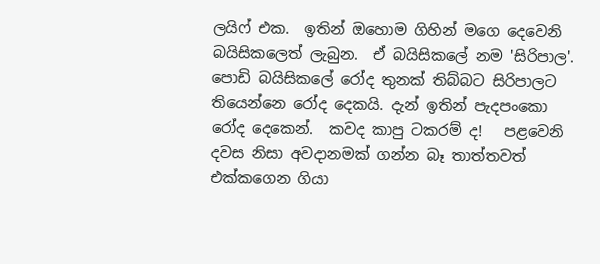ලයිෆ් එක.  ඉතින් ඔහොම ගිහින් මගෙ දෙවෙනි බයිසිකලෙත් ලැබුන.  ඒ බයිසිකලේ නම 'සිරිපාල'.  පොඩි බයිසිකලේ රෝද තුනක් තිබ්බට සිරිපාලට තියෙන්නෙ රෝද දෙකයි. දැන් ඉතින් පැදපංකො රෝද දෙකෙන්.  කවද කාපු ටකරම් ද!   පළවෙනි දවස නිසා අවදානමක් ගන්න බෑ තාත්තවත් එක්කගෙන ගියා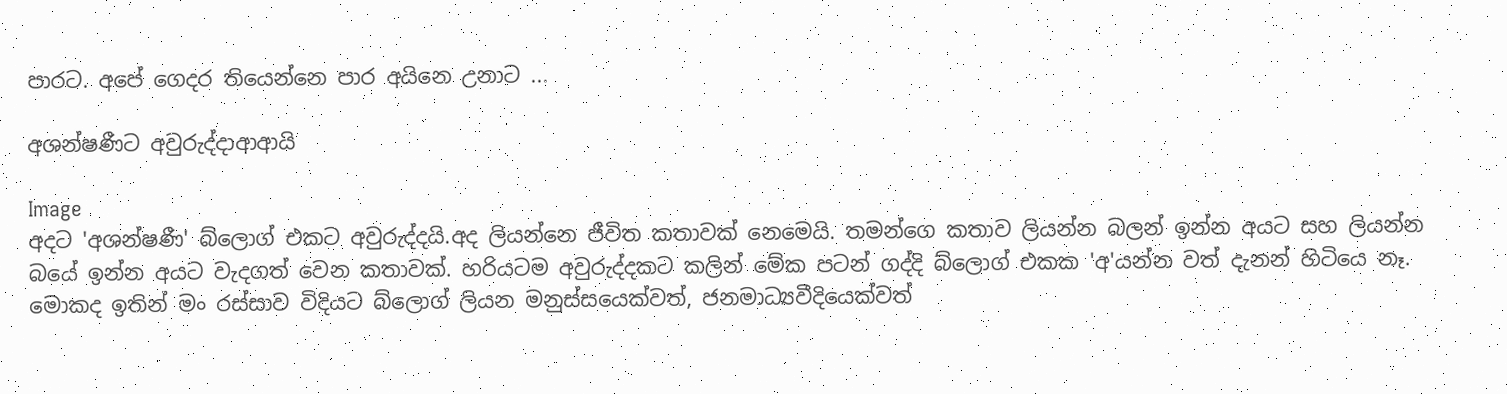පාරට. අපේ ගෙදර තියෙන්නෙ පාර අයිනෙ උනාට ...

අශන්ෂණීට අවුරුද්දාආආයි

Image
අදට 'අශන්ෂණී' බ්ලොග් එකට අවුරුද්දයි.අද ලියන්නෙ ජීවිත කතාවක් නෙමෙයි. තමන්ගෙ කතාව ලියන්න බලන් ඉන්න අයට සහ ලියන්න බයේ ඉන්න අයට වැදගත් වෙන කතාවක්. හරියටම අවුරුද්දකට කලින් මේක පටන් ගද්දි බ්ලොග් එකක 'අ'යන්න වත් දැනන් හිටියෙ නෑ. මොකද ඉතින් මං රස්සාව විදියට බ්ලොග් ලියන මනුස්සයෙක්වත්, ජනමාධ්‍යවීදියෙක්වත්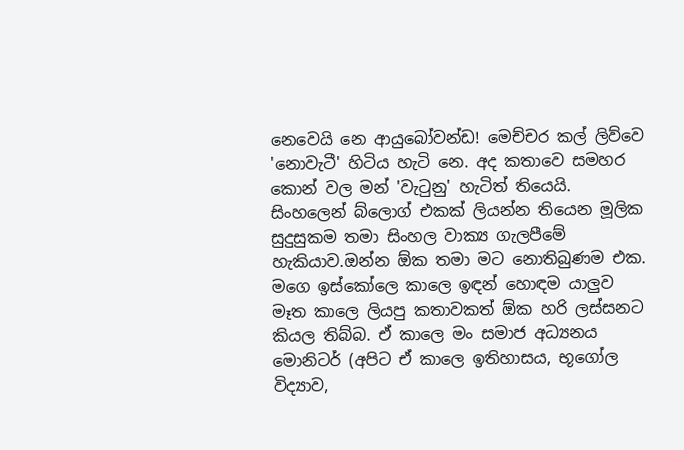නෙවෙයි නෙ ආයුබෝවන්ඩ! මෙච්චර කල් ලිව්වෙ 'නොවැටී' හිටිය හැටි නෙ. අද කතාවෙ සමහර කොන් වල මන් 'වැටුනු' හැටිත් තියෙයි. සිංහලෙන් බ්ලොග් එකක් ලියන්න තියෙන මූලික සුදුසුකම තමා සිංහල වාක්‍ය ගැලපීමේ හැකියාව.ඔන්න ඕක තමා මට නොතිබුණම එක. මගෙ ඉස්කෝලෙ කාලෙ ඉඳන් හොඳම යාලුව මෑත කාලෙ ලියපු කතාවකත් ඕක හරි ලස්සනට කියල තිබ්බ. ඒ කාලෙ මං සමාජ අධ්‍යනය මොනිටර් (අපිට ඒ කාලෙ ඉතිහාසය, භූගෝල විද්‍යාව,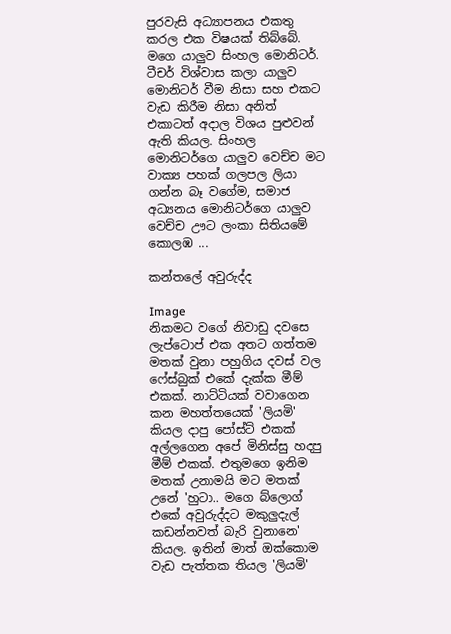පුරවැසි අධ්‍යාපනය එකතු කරල එක විෂයක් තිබ්බේ. මගෙ යාලුව සිංහල මොනිටර්. ටීචර් විශ්වාස කලා යාලුව මොනිටර් වීම නිසා සහ එකට වැඩ කිරීම නිසා අනිත් එකාටත් අදාල විශය පුළුවන් ඇති කියල. සිංහල මොනිටර්ගෙ යාලුව වෙච්ච මට වාක්‍ය පහක් ගලපල ලියා ගන්න බෑ වගේම, සමාජ අධ්‍යනය මොනිටර්ගෙ යාලුව වෙච්ච ඌට ලංකා සිතියමේ කොලඹ ...

කන්තලේ අවුරුද්ද

Image
නිකමට වගේ නිවාඩු දවසෙ ලැප්ටොප් එක අතට ගත්තම මතක් වුනා පහුගිය දවස් වල ෆේස්බුක් එකේ දැක්ක මීම් එකක්. නාට්ටියක් වවාගෙන කන මහත්තයෙක් 'ලියමි' කියල දාපු පෝස්ට් එකක් අල්ලගෙන අපේ මිනිස්සු හදපු මීම් එකක්. එතුමගෙ ඉනිම මතක් උනාමයි මට මතක් උනේ 'හුටා.. මගෙ බ්ලොග් එකේ අවුරුද්දට මකුලුදැල් කඩන්නවත් බැරි වුනානෙ' කියල. ඉතින් මාත් ඔක්කොම වැඩ පැත්තක තියල 'ලියමි'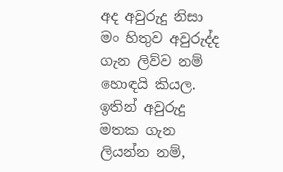අද අවුරුදු නිසා මං හිතුව අවුරුද්ද ගැන ලිව්ව නම් හොඳයි කියල.  ඉතින් අවුරුදු මතක ගැන ලියන්න නම්,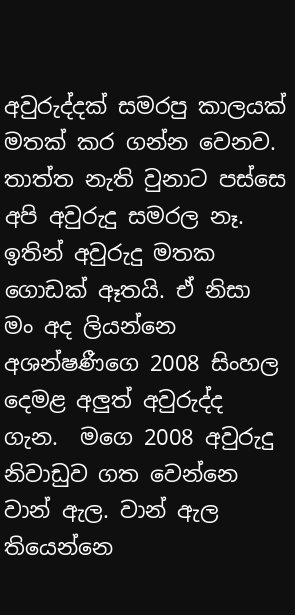අවුරුද්දක් සමරපු කාලයක් මතක් කර ගන්න වෙනව. තාත්ත නැති වුනාට පස්සෙ අපි අවුරුදු සමරල නෑ. ඉතින් අවුරුදු මතක ගොඩක් ඈතයි. ඒ නිසා මං අද ලියන්නෙ අශන්ෂණීගෙ 2008 සිංහල දෙමළ අලුත් අවුරුද්ද ගැන.  මගෙ 2008 අවුරුදු නිවාඩුව ගත වෙන්නෙ වාන් ඇල. වාන් ඇල තියෙන්නෙ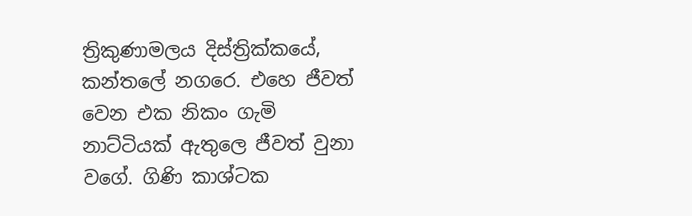ත්‍රිකුණාමලය දිස්ත්‍රික්කයේ, කන්තලේ නගරෙ. එහෙ ජීවත් වෙන එක නිකං ගැමි නාට්ටියක් ඇතුලෙ ජීවත් වුනා වගේ. ගිණි කාශ්ටක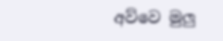අව්වෙ මුලු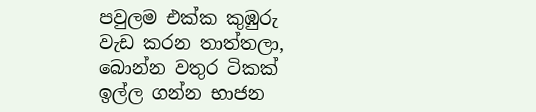පවුලම එක්ක කුඹුරු වැඩ කරන තාත්තලා, බොන්න වතුර ටිකක් ඉල්ල ගන්න භාජන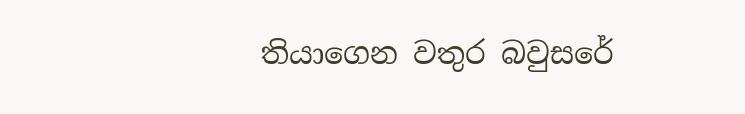තියාගෙන වතුර බවුසරේ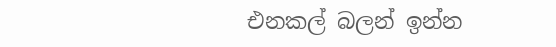එනකල් බලන් ඉන්න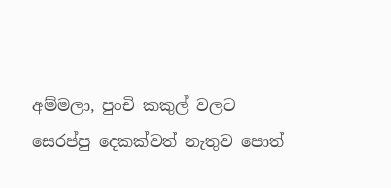අම්මලා, පුංචි කකුල් වලට සෙරප්පු දෙකක්වත් නැතුව පොත්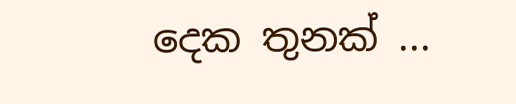දෙක තුනක් ...